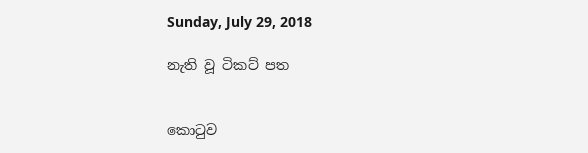Sunday, July 29, 2018

නැති වූ ටිකට් පත


කොටුව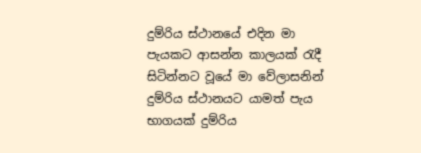දුම්රිය ස්ථානයේ එදින මා පැයකට ආසන්න කාලයක් රැදී සිටින්නට වූයේ මා වේලාසනින් දුම්රිය ස්ථානයට යාමත් පැය භාගයක් දුම්රිය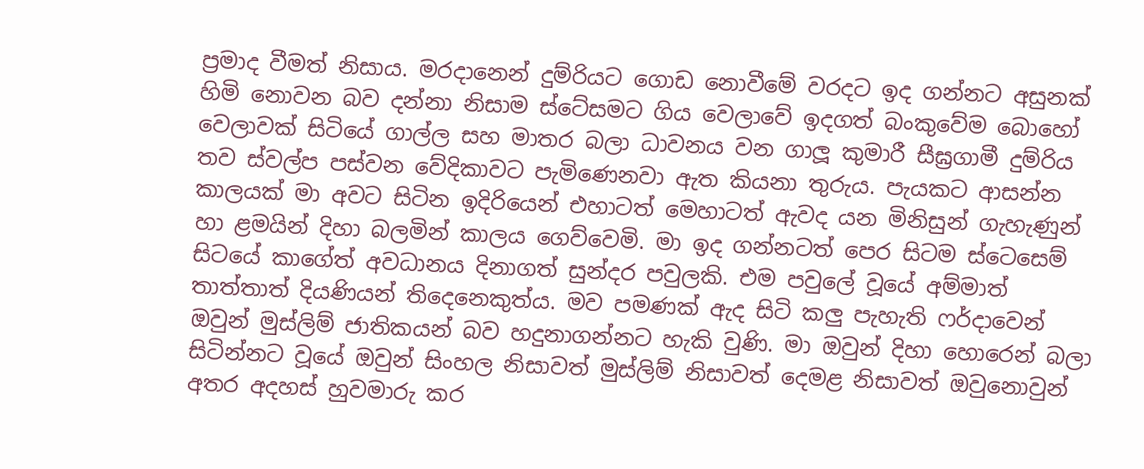ප්‍රමාද වීමත් නිසාය. මරදානෙන් දුම්රියට ගොඩ නොවීමේ වරදට ඉද ගන්නට අසුනක් හිමි නොවන බව දන්නා නිසාම ස්ටේසමට ගිය වෙලාවේ ඉදගත් බංකුවේම බොහෝ වෙලාවක් සිටියේ ගාල්ල සහ මාතර බලා ධාවනය වන ගාලූ කුමාරී සීඝ්‍රගාමී දුම්රිය තව ස්වල්ප පස්වන වේදිකාවට පැමිණෙනවා ඇත කියනා තුරුය. පැයකට ආසන්න කාලයක් මා අවට සිටින ඉදිරියෙන් එහාටත් මෙහාටත් ඇවද යන මිනිසුන් ගැහැණුන් හා ළමයින් දිහා බලමින් කාලය ගෙව්වෙමි. මා ඉද ගන්නටත් පෙර සිටම ස්ටෙසෙම් සිටයේ කාගේත් අවධානය දිනාගත් සුන්දර පවුලකි. එම පවුලේ වූයේ අම්මාත් තාත්තාත් දියණියන් තිදෙනෙකුත්ය. මව පමණක් ඇද සිටි කලු පැහැති ෆර්දාවෙන් ඔවුන් මුස්ලිම් ජාතිකයන් බව හදුනාගන්නට හැකි වුණි. මා ඔවුන් දිහා හොරෙන් බලා සිටින්නට වූයේ ඔවුන් සිංහල නිසාවත් මුස්ලිම් නිසාවත් දෙමළ නිසාවත් ඔවුනොවුන් අතර අදහස් හුවමාරු කර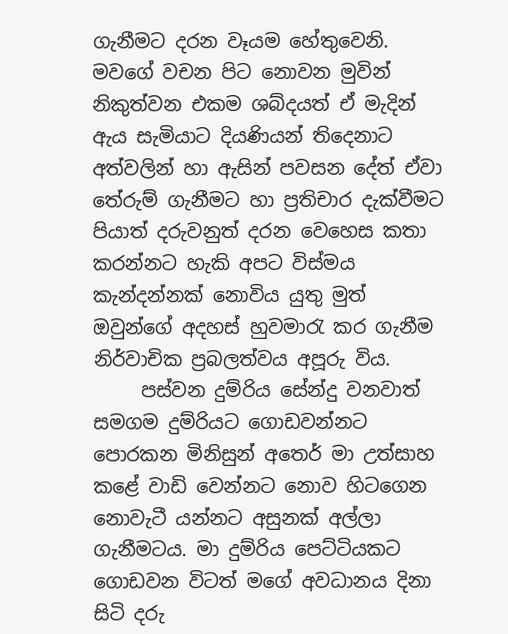ගැනීමට දරන වෑයම හේතුවෙනි. මවගේ වචන පිට නොවන මුවින් නිකුත්වන එකම ශබ්දයත් ඒ මැදින් ඇය සැමියාට දියණියන් තිදෙනාට අත්වලින් හා ඇසින් පවසන දේත් ඒවා තේරුම් ගැනීමට හා ප්‍රතිචාර දැක්වීමට පියාත් දරුවනුත් දරන වෙහෙස කතා කරන්නට හැකි අපට විස්මය කැන්දන්නක් නොවිය යුතු මුත් ඔවුන්ගේ අදහස් හුවමාරැ කර ගැනීම නිර්වාචික ප්‍රබලත්වය අපූරු විය.
     පස්වන දුම්රිය සේන්දු වනවාත් සමගම දුම්රියට ගොඩවන්නට පොරකන මිනිසුන් අතෙර් මා උත්සාහ කළේ වාඩි වෙන්නට නොව හිටගෙන නොවැටී යන්නට අසුනක් අල්ලා ගැනීමටය. මා දුම්රිය පෙට්ටියකට ගොඩවන විටත් මගේ අවධානය දිනා සිටි දරු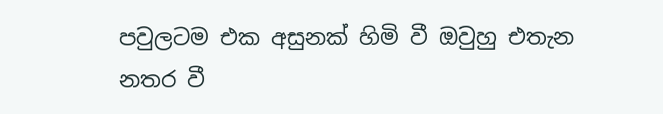පවුලටම එක අසුනක් හිමි වී ඔවුහු එතැන නතර වී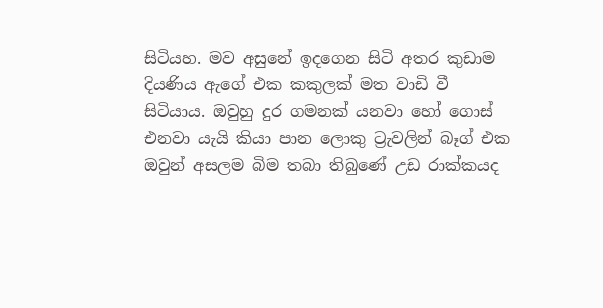සිටියහ. මව අසුනේ ඉදගෙන සිටි අතර කුඩාම දියණිය ඇගේ එක කකුලක් මත වාඩි වී සිටියාය. ඔවුහු දුර ගමනක් යනවා හෝ ගොස් එනවා යැයි කියා පාන ලොකු ට්‍රැවලින් බෑග් එක ඔවුන් අසලම බිම තබා තිබුණේ උඩ රාක්කයද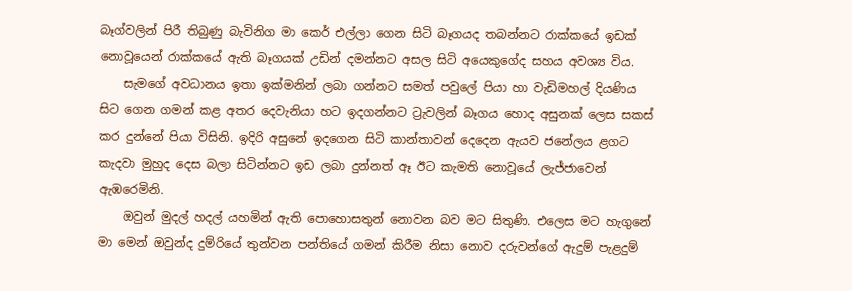බෑග්වලින් පිරී තිබුණු බැවිනිග මා ක‍ෙර් එල්ලා ගෙන සිටි බෑගයද තබන්නට රාක්කයේ ඉඩක් නොවූයෙන් රාක්කයේ ඇති බෑගයක් උඩින් දමන්නට අසල සිටි අයෙකුගේද සහය අවශ්‍ය විය.
    සැමගේ අවධානය ඉතා ඉක්මනින් ලබා ගන්නට සමත් පවුලේ පියා හා වැඩිමහල් දියණිය සිට ගෙන ගමන් කළ අතර දෙවැනියා හට ඉදගන්නට ට්‍රැවලින් බෑගය හොද අසුනක් ලෙස සකස් කර දුන්නේ පියා විසිනි. ඉදිරි අසුනේ ඉදගෙන සිටි කාන්තාවන් දෙදෙන ඇයව ජනේලය ළගට කැදවා මුහුද දෙස බලා සිටින්නට ඉඩ ලබා දුන්නත් ඈ ඊට කැමති නොවූයේ ලැජ්ජාවෙන් ඇඹරෙමිනි.
    ඔවුන් මුදල් හදල් යහමින් ඇති පොහොසතුන් නොවන බව මට සිතුණි. එලෙස මට හැගුනේ මා මෙන් ඔවුන්ද දුම්රියේ තුන්වන පන්තියේ ගමන් කිරීම නිසා නොව දරුවන්ගේ ඇදුම් පැළදුම්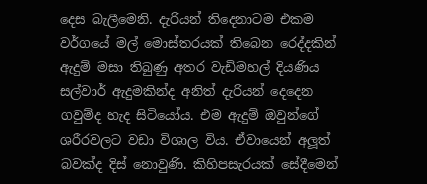දෙස බැලීමෙනි. දැරියන් තිදෙනාටම එකම වර්ගයේ මල් මොස්තරයක් තිබෙන රෙද්දකින් ඇදුම් මසා තිබුණු අතර වැඩිමහල් දියණිය සල්වාර් ඇදුමකින්ද අනිත් දැරියන් දෙදෙන ගවුම්ද හැද සිටියෝය. එම ඇදුම් ඔවුන්ගේ ශරීරවලට වඩා විශාල විය. ඒවායෙන් අලූත් බවක්ද දිස් නොවුණි. කිහිපසැරයක් සේදීමෙන්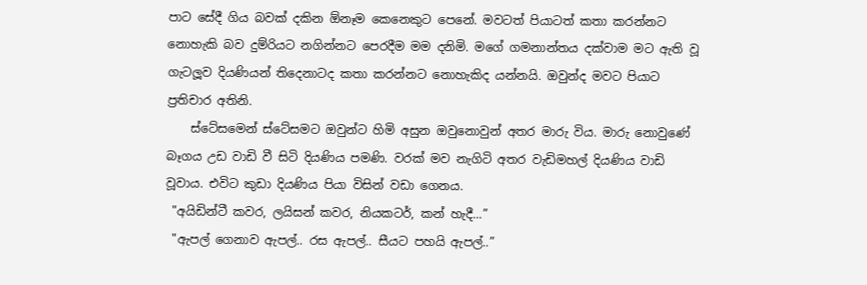පාට සේදී ගිය බවක් දකින ඕනෑම කෙනෙකුට පෙනේ. මවටත් පියාටත් කතා කරන්නට නොහැකි බව දුම්රියට නගින්නට පෙරදීම මම දනිමි. මගේ ගමනාන්තය දක්වාම මට ඇති වූ ගැටලූව දියණියන් තිදෙනාටද කතා කරන්නට නොහැකිද යන්නයි. ඔවුන්ද මවට පියාට ප්‍රතිචාර අතිනි.
    ස්ටේසමෙන් ස්ටේසමට ඔවුන්ට හිමි අසුන ඔවුනොවුන් අතර මාරු විය. මාරු නොවුණේ බෑගය උඩ වාඩි වී සිටි දියණිය පමණි. වරක් මව නැගිටි අතර වැඩිමහල් දියණිය වාඩි වූවාය. එවිට කුඩා දියණිය පියා විසින් වඩා ගෙනය.
 "අයිඩින්ටී කවර, ලයිසන් කවර, නියකටර්, කන් හැදී...”
 "ඇපල් ගෙනාව ඇපල්.. රස ඇපල්.. සීයට පහයි ඇපල්..”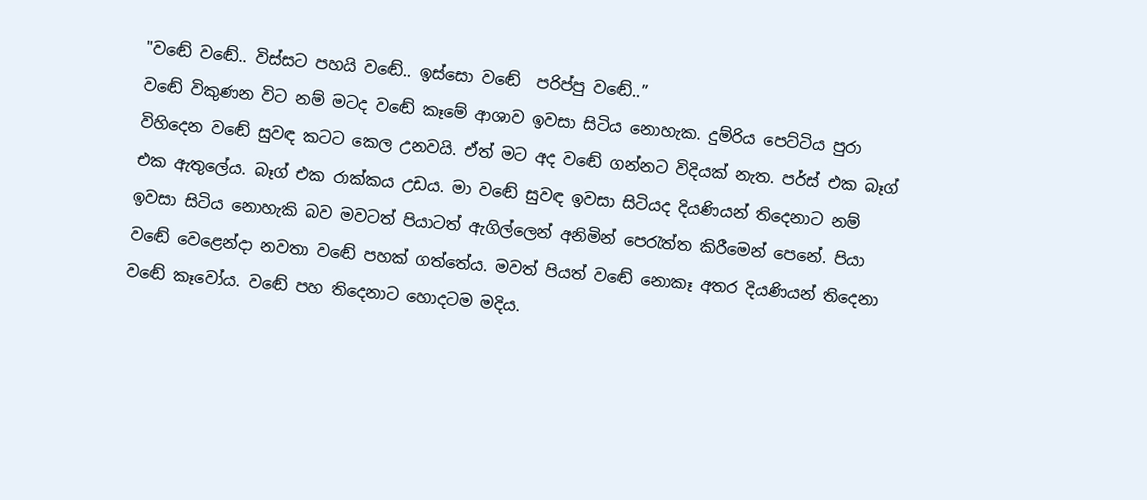"වඬේ වඬේ.. විස්සට පහයි වඬේ.. ඉස්සො වඬේ  පරිප්පු වඬේ..”
වඬේ විකුණන විට නම් මටද වඬේ කෑමේ ආශාව ඉවසා සිටිය නොහැක. දුම්රිය පෙට්ටිය පුරා විහිදෙන වඬේ සුවඳ කටට කෙල උනවයි. ඒත් මට අද වඬේ ගන්නට විදියක් නැත. පර්ස් එක බෑග් එක ඇතුලේය. බෑග් එක රාක්කය උඩය. මා වඬේ සුවඳ ඉවසා සිටියද දියණියන් තිදෙනාට නම් ඉවසා සිටිය නොහැකි බව මවටත් පියාටත් ඇගිල්ලෙන් අනිමින් පෙරැත්ත කිරීමෙන් පෙනේ. පියා වඬේ වෙළෙන්දා නවතා වඬේ පහක් ගත්තේය. මවත් පියත් වඬේ නොකෑ අතර දියණියන් තිදෙනා වඬේ කෑවෝය. වඬේ පහ තිදෙනාට හොදටම මදිය.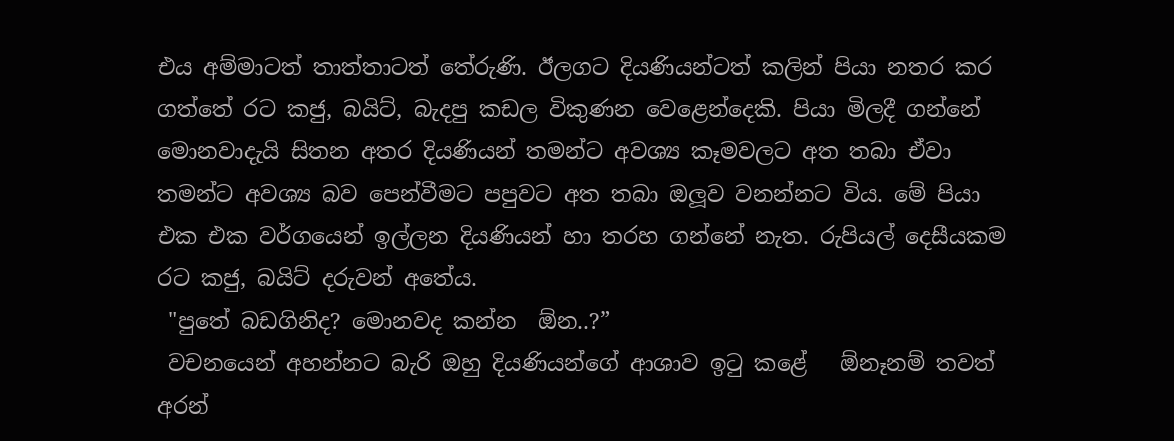එය අම්මාටත් තාත්තාටත් තේරුණි. ඊලගට දියණියන්ටත් කලින් පියා නතර කර ගත්තේ රට කජු, බයිට්, බැදපු කඩල විකුණන වෙළෙන්දෙකි. පියා මිලදී ගන්නේ මොනවාදැයි සිතන අතර දියණියන් තමන්ට අවශ්‍ය කෑමවලට අත තබා ඒවා තමන්ට අවශ්‍ය බව පෙන්වීමට පපුවට අත තබා ඔලූව වනන්නට විය. මේ පියා එක එක වර්ගයෙන් ඉල්ලන දියණියන් හා තරහ ගන්නේ නැත. රුපියල් දෙසීයකම රට කජු, බයිට් දරුවන් අතේය.
 "පුතේ බඩගිනිද? මොනවද කන්න  ඕන..?”
 වචනයෙන් අහන්නට බැරි ඔහු දියණියන්ගේ ආශාව ඉටු කළේ   ඕනෑනම් තවත් අරන්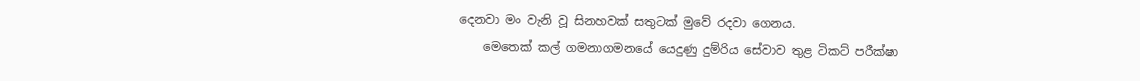දෙනවා මං වැනි වූ සිනහවක් සතුටක් මුවේ රදවා ගෙනය.
    මෙතෙක් කල් ගමනාගමනයේ යෙදුණු දුම්රිය සේවාව තුළ ටිකට් පරීක්ෂා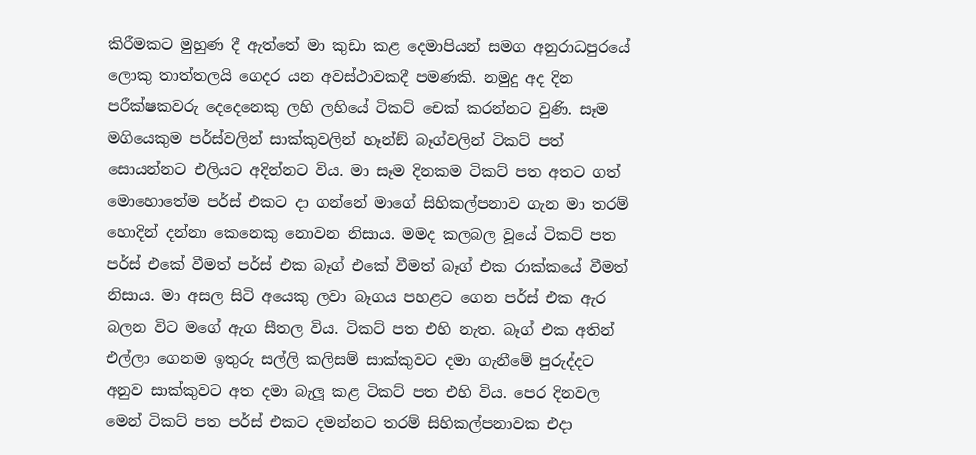කිරීමකට මුහුණ දී ඇත්තේ මා කුඩා කළ දෙමාපියන් සමග අනුරාධපුරයේ ලොකු තාත්තලයි ගෙදර යන අවස්ථාවකදී පමණකි. නමුදු අද දින පරීක්ෂකවරු දෙදෙනෙකු ලහි ලහියේ ටිකට් චෙක් කරන්නට වුණි. සෑම මගියෙකුම පර්ස්වලින් සාක්කුවලින් හෑන්ඞ් බෑග්වලින් ටිකට් පත් සොයන්නට එලියට අදින්නට විය. මා සෑම දිනකම ටිකට් පත අතට ගත් මොහොතේම පර්ස් එකට දා ගන්නේ මාගේ සිහිකල්පනාව ගැන මා තරම් හොදින් දන්නා කෙනෙකු නොවන නිසාය. මමද කලබල වූයේ ටිකට් පත පර්ස් එකේ වීමත් පර්ස් එක බෑග් එකේ වීමත් බෑග් එක රාක්කයේ වීමත් නිසාය. මා අසල සිටි අයෙකු ලවා බෑගය පහළට ගෙන පර්ස් එක ඇර බලන විට මගේ ඇග සීතල විය. ටිකට් පත එහි නැත. බෑග් එක අතින් එල්ලා ගෙනම ඉතුරු සල්ලි කලිසම් සාක්කුවට දමා ගැනීමේ පුරුද්දට අනුව සාක්කුවට අත දමා බැලූ කළ ටිකට් පත එහි විය. පෙර දිනවල මෙන් ටිකට් පත පර්ස් එකට දමන්නට තරම් සිහිකල්පනාවක එදා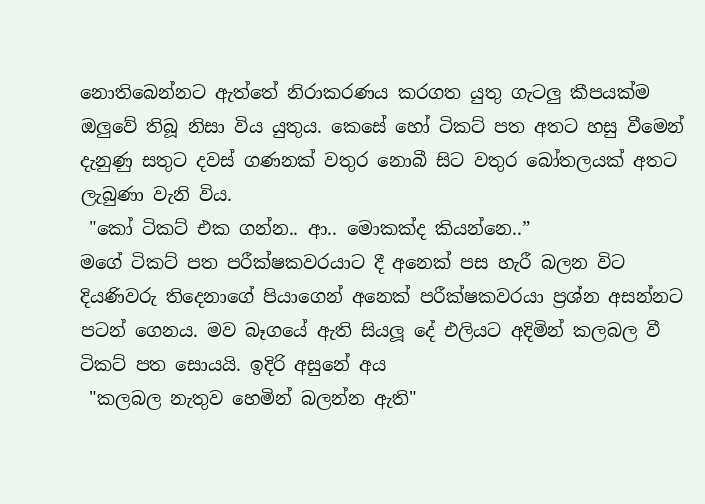නොතිබෙන්නට ඇත්තේ නිරාකරණය කරගත යුතු ගැටලු කීපයක්ම ඔලුවේ තිබූ නිසා විය යුතුය. කෙසේ හෝ ටිකට් පත අතට හසු වීමෙන් දැනුණු සතුට දවස් ගණනක් වතුර නොබී සිට වතුර බෝතලයක් අතට ලැබුණා වැනි විය.
 "කෝ ටිකට් එක ගන්න.. ආ.. මොකක්ද කියන්නෙ..”
මගේ ටිකට් පත පරීක්ෂකවරයාට දී අනෙක් පස හැරී බලන විට දියණිවරු තිදෙනාගේ පියාගෙන් අනෙක් පරීක්ෂකවරයා ප්‍රශ්න අසන්නට පටන් ගෙනය. මව බෑගයේ ඇති සියලූ දේ එලියට අදිමින් කලබල වී ටිකට් පත සොයයි. ඉදිරි අසුනේ අය
 "කලබල නැතුව හෙමින් බලන්න ඇති"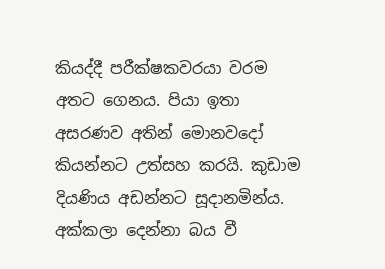කියද්දී පරීක්ෂකවරයා වරම අතට ගෙනය. පියා ඉතා අසරණව අතින් මොනවදෝ කියන්නට උත්සහ කරයි. කුඩාම දියණිය අඩන්නට සූදානමින්ය. අක්කලා දෙන්නා බය වී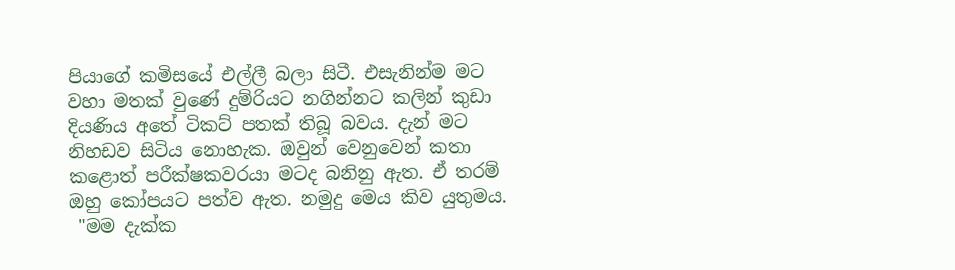පියාගේ කමිසයේ එල්ලී බලා සිටී. එසැනින්ම මට වහා මතක් වුණේ දුම්රියට නගින්නට කලින් කුඩා දියණිය අතේ ටිකට් පතක් තිබූ බවය. දැන් මට නිහඩව සිටිය නොහැක. ඔවුන් වෙනුවෙන් කතා කළොත් පරීක්ෂකවරයා මටද බනිනු ඇත. ඒ තරම් ඔහු කෝපයට පත්ව ඇත. නමුදු මෙය කිව යුතුමය.
 "මම දැක්ක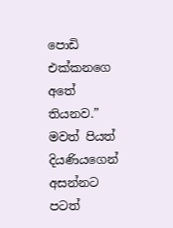පොඩි එක්කනගෙ අතේ තියනව.”
මවත් පියත් දියණියගෙන් අසන්නට පටත්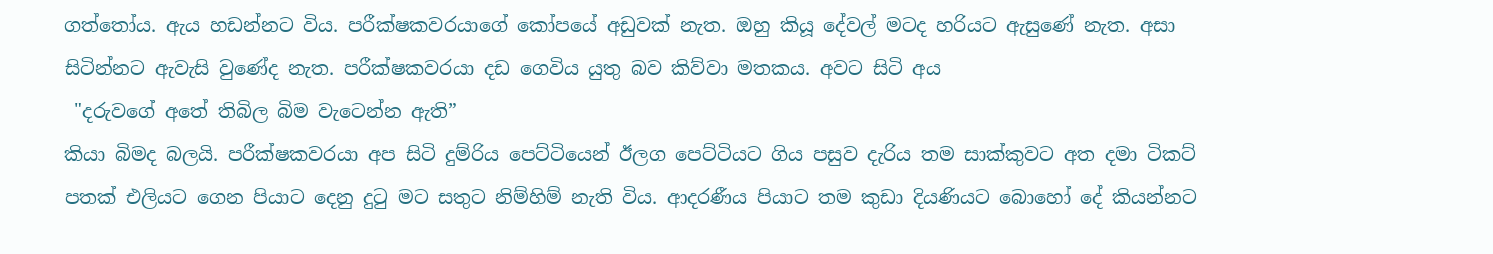ගත්තෝය. ඇය හඩන්නට විය. පරීක්ෂකවරයාගේ කෝපයේ අඩුවක් නැත. ඔහු කියූ දේවල් මටද හරියට ඇසුණේ නැත. අසා සිටින්නට ඇවැසි වුණේද නැත. පරීක්ෂකවරයා දඩ ගෙවිය යුතු බව කිව්වා මතකය. අවට සිටි අය
 "දරුවගේ අතේ තිබිල බිම වැටෙන්න ඇති”
කියා බිමද බලයි. පරීක්ෂකවරයා අප සිටි දුම්රිය පෙට්ටියෙන් ඊලග පෙට්ටියට ගිය පසුව දැරිය තම සාක්කුවට අත දමා ටිකට් පතක් එලියට ගෙන පියාට දෙනු දුටු මට සතුට නිම්හිම් නැති විය. ආදරණීය පියාට තම කුඩා දියණියට බොහෝ දේ කියන්නට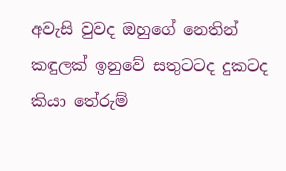අවැසි වුවද ඔහුගේ නෙතින් කඳුලක් ඉනුවේ සතුටටද දුකටද කියා තේරුම්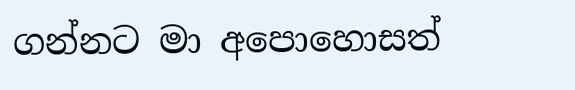ගන්නට මා අපොහොසත්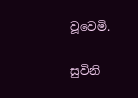වූවෙමි.

සුවිනි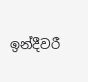ඉන්දීවරී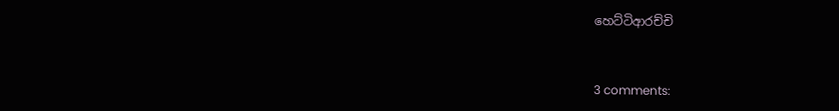හෙට්ටිආරච්චි


3 comments: